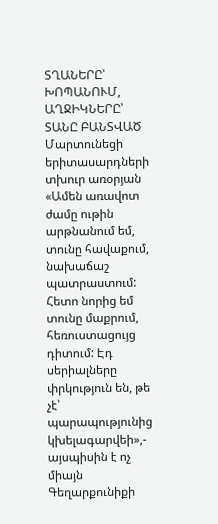ՏՂԱՆԵՐԸ՝ ԽՈՊԱՆՈՒՄ, ԱՂՋԻԿՆԵՐԸ՝ ՏԱՆԸ ԲԱՆՏՎԱԾ
Մարտունեցի երիտասարդների տխուր առօրյան
«Ամեն առավոտ ժամը ութին արթնանում եմ, տունը հավաքում, նախաճաշ պատրաստում: Հետո նորից եմ տունը մաքրում, հեռուստացույց դիտում: Էդ սերիալները փրկություն են, թե չէ՝ պարապությունից կխելագարվեի»,- այսպիսին է ոչ միայն Գեղարքունիքի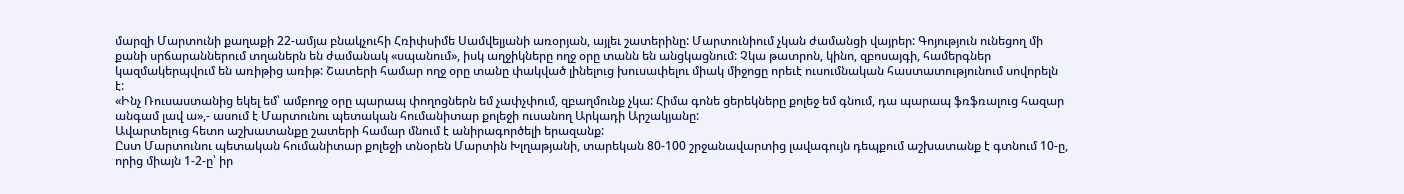մարզի Մարտունի քաղաքի 22-ամյա բնակչուհի Հռիփսիմե Սամվելյանի առօրյան, այլեւ շատերինը: Մարտունիում չկան ժամանցի վայրեր: Գոյություն ունեցող մի քանի սրճարաններում տղաներն են ժամանակ «սպանում», իսկ աղջիկները ողջ օրը տանն են անցկացնում: Չկա թատրոն, կինո, զբոսայգի, համերգներ կազմակերպվում են առիթից առիթ: Շատերի համար ողջ օրը տանը փակված լինելուց խուսափելու միակ միջոցը որեւէ ուսումնական հաստատությունում սովորելն է:
«Ինչ Ռուսաստանից եկել եմ՝ ամբողջ օրը պարապ փողոցներն եմ չափչփում, զբաղմունք չկա: Հիմա գոնե ցերեկները քոլեջ եմ գնում, դա պարապ ֆռֆռալուց հազար անգամ լավ ա»,- ասում է Մարտունու պետական հումանիտար քոլեջի ուսանող Արկադի Արշակյանը:
Ավարտելուց հետո աշխատանքը շատերի համար մնում է անիրագործելի երազանք:
Ըստ Մարտունու պետական հումանիտար քոլեջի տնօրեն Մարտին Խլղաթյանի, տարեկան 80-100 շրջանավարտից լավագույն դեպքում աշխատանք է գտնում 10-ը, որից միայն 1-2-ը՝ իր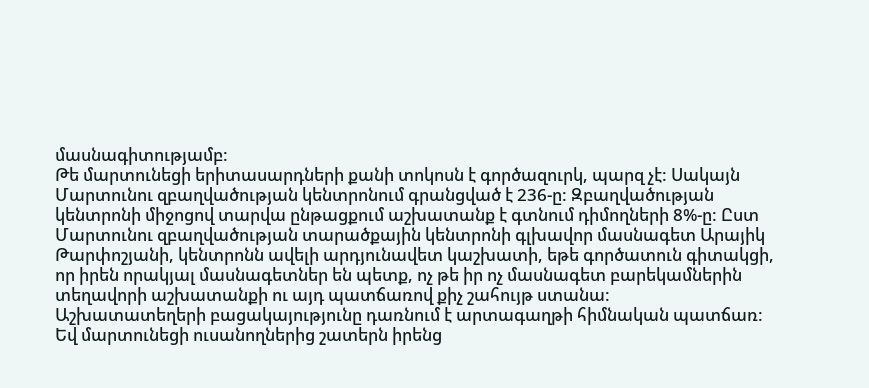մասնագիտությամբ:
Թե մարտունեցի երիտասարդների քանի տոկոսն է գործազուրկ, պարզ չէ: Սակայն Մարտունու զբաղվածության կենտրոնում գրանցված է 236-ը: Զբաղվածության կենտրոնի միջոցով տարվա ընթացքում աշխատանք է գտնում դիմողների 8%-ը: Ըստ Մարտունու զբաղվածության տարածքային կենտրոնի գլխավոր մասնագետ Արայիկ Թարփոշյանի, կենտրոնն ավելի արդյունավետ կաշխատի, եթե գործատուն գիտակցի, որ իրեն որակյալ մասնագետներ են պետք, ոչ թե իր ոչ մասնագետ բարեկամներին տեղավորի աշխատանքի ու այդ պատճառով քիչ շահույթ ստանա:
Աշխատատեղերի բացակայությունը դառնում է արտագաղթի հիմնական պատճառ: Եվ մարտունեցի ուսանողներից շատերն իրենց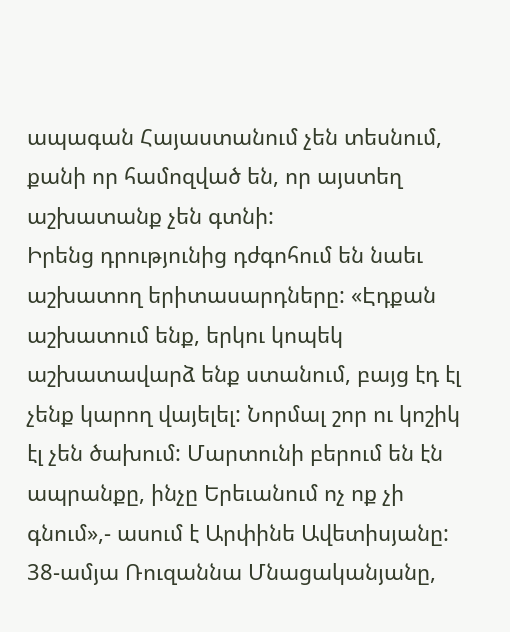ապագան Հայաստանում չեն տեսնում, քանի որ համոզված են, որ այստեղ աշխատանք չեն գտնի:
Իրենց դրությունից դժգոհում են նաեւ աշխատող երիտասարդները: «Էդքան աշխատում ենք, երկու կոպեկ աշխատավարձ ենք ստանում, բայց էդ էլ չենք կարող վայելել: Նորմալ շոր ու կոշիկ էլ չեն ծախում: Մարտունի բերում են էն ապրանքը, ինչը Երեւանում ոչ ոք չի գնում»,- ասում է Արփինե Ավետիսյանը:
38-ամյա Ռուզաննա Մնացականյանը,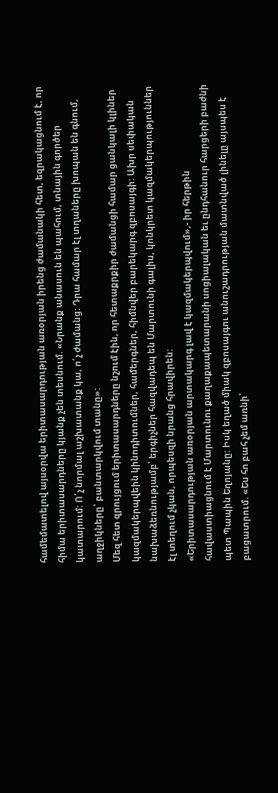համեմատելով այսօրվա երիտասարդության առօրյան իրենց ժամանակի հետ, եզրակացնում է, որ հիմա երիտասարդները կյանք չեն տեսնում. «Նրանք անասուն են պահում, տնային գործեր կատարում: Ո՛չ նորմալ աշխատանք կա, ո՛չ ժամանց: Դրա համար էլ տղաները խոպան են գնում, աղջիկները՝ բանտարկվում տանը»:
Մեզ հետ զրույցում երիտասարդները նշում էին, որ հետաքրքիր ժամանցի համար ցանկալի կլիներ կազմակերպվեին կինոդիտումներ, համերգներ, հիմնվեր բարեկարգ զբոսայգի: Ախր սեփական նախաձեռնությամբ՝ երգիչներ հազվադեպ են Մարտունի գալիս, կոնկրետ կազմակերպություններ էլ տեղում չկան, որպեսզի նրանց հրավիրեն:
«Երիտասարդության առօրյան արտակարգ լավ է կազմակերպվում»,- իր հերթին հավաստիացնում է Մարտունու քաղաքապետարանի սոցիալական եւ ընդհանուր հարցերի բաժնի պետ Պապին Եղոյանը: Իսկ եղած միակ զբոսայգու անուշադրության մատնված լինելը այսպես է բացատրում. «Ես հո բահ չեմ առնի՝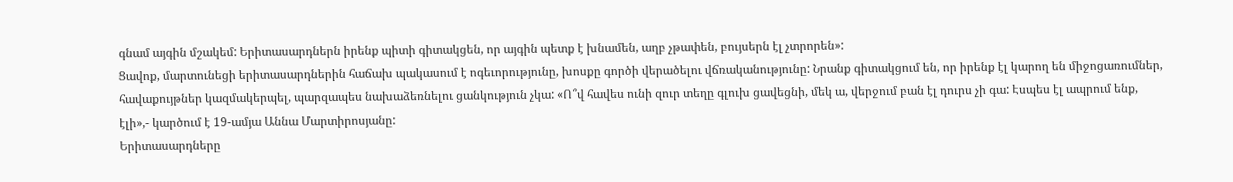գնամ այգին մշակեմ: Երիտասարդներն իրենք պիտի գիտակցեն, որ այգին պետք է խնամեն, աղբ չթափեն, բույսերն էլ չտրորեն»:
Ցավոք, մարտունեցի երիտասարդներին հաճախ պակասում է ոգեւորությունը, խոսքը գործի վերածելու վճռականությունը: Նրանք գիտակցում են, որ իրենք էլ կարող են միջոցառումներ, հավաքույթներ կազմակերպել, պարզապես նախաձեռնելու ցանկություն չկա: «Ո՞վ հավես ունի զուր տեղը գլուխ ցավեցնի, մեկ ա, վերջում բան էլ դուրս չի գա: Էսպես էլ ապրում ենք, էլի»,- կարծում է 19-ամյա Աննա Մարտիրոսյանը:
Երիտասարդները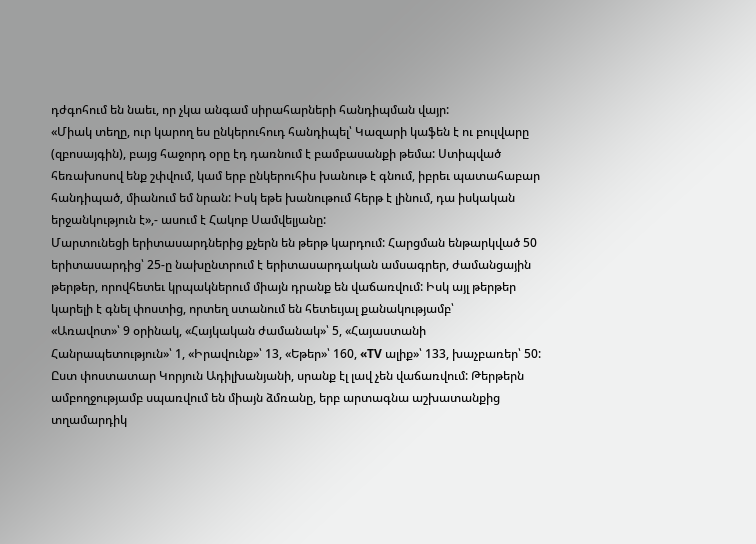դժգոհում են նաեւ, որ չկա անգամ սիրահարների հանդիպման վայր:
«Միակ տեղը, ուր կարող ես ընկերուհուդ հանդիպել՝ Կազարի կաֆեն է ու բուլվարը (զբոսայգին), բայց հաջորդ օրը էդ դառնում է բամբասանքի թեմա: Ստիպված հեռախոսով ենք շփվում, կամ երբ ընկերուհիս խանութ է գնում, իբրեւ պատահաբար հանդիպած, միանում եմ նրան: Իսկ եթե խանութում հերթ է լինում, դա իսկական երջանկություն է»,- ասում է Հակոբ Սամվելյանը:
Մարտունեցի երիտասարդներից քչերն են թերթ կարդում: Հարցման ենթարկված 50 երիտասարդից՝ 25-ը նախընտրում է երիտասարդական ամսագրեր, ժամանցային թերթեր, որովհետեւ կրպակներում միայն դրանք են վաճառվում: Իսկ այլ թերթեր կարելի է գնել փոստից, որտեղ ստանում են հետեւյալ քանակությամբ՝
«Առավոտ»՝ 9 օրինակ, «Հայկական ժամանակ»՝ 5, «Հայաստանի Հանրապետություն»՝ 1, «Իրավունք»՝ 13, «Եթեր»՝ 160, «TV ալիք»՝ 133, խաչբառեր՝ 50: Ըստ փոստատար Կորյուն Ադիլխանյանի, սրանք էլ լավ չեն վաճառվում: Թերթերն ամբողջությամբ սպառվում են միայն ձմռանը, երբ արտագնա աշխատանքից տղամարդիկ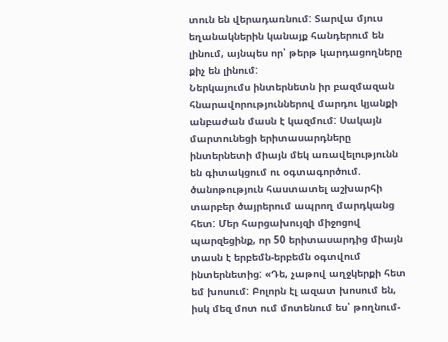տուն են վերադառնում: Տարվա մյուս եղանակներին կանայք հանդերում են լինում, այնպես որ՝ թերթ կարդացողները քիչ են լինում:
Ներկայումս ինտերնետն իր բազմազան հնարավորություններով մարդու կյանքի անբաժան մասն է կազմում: Սակայն մարտունեցի երիտասարդները ինտերնետի միայն մեկ առավելությունն են գիտակցում ու օգտագործում. ծանոթություն հաստատել աշխարհի տարբեր ծայրերում ապրող մարդկանց հետ: Մեր հարցախույզի միջոցով պարզեցինք, որ 50 երիտասարդից միայն տասն է երբեմն-երբեմն օգտվում ինտերնետից: «Դե, չաթով աղջկերքի հետ եմ խոսում: Բոլորն էլ ազատ խոսում են, իսկ մեզ մոտ ում մոտենում ես՝ թողնում-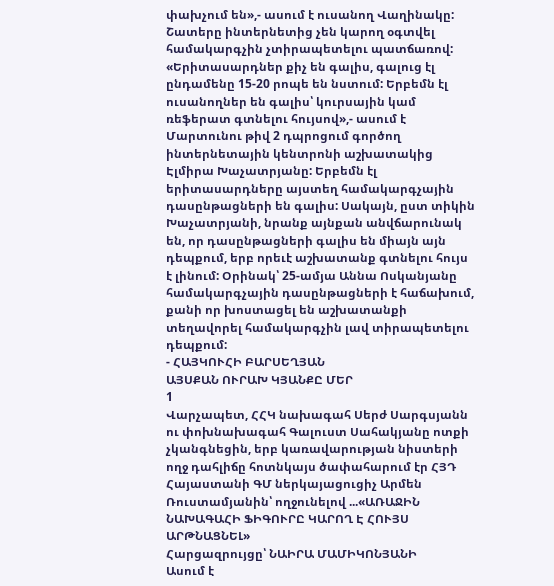փախչում են»,- ասում է ուսանող Վաղինակը: Շատերը ինտերնետից չեն կարող օգտվել համակարգչին չտիրապետելու պատճառով: «Երիտասարդներ քիչ են գալիս, գալուց էլ ընդամենը 15-20 րոպե են նստում: Երբեմն էլ ուսանողներ են գալիս՝ կուրսային կամ ռեֆերատ գտնելու հույսով»,- ասում է Մարտունու թիվ 2 դպրոցում գործող ինտերնետային կենտրոնի աշխատակից Էլմիրա Խաչատրյանը: Երբեմն էլ երիտասարդները այստեղ համակարգչային դասընթացների են գալիս: Սակայն, ըստ տիկին Խաչատրյանի, նրանք այնքան անվճարունակ են, որ դասընթացների գալիս են միայն այն դեպքում, երբ որեւէ աշխատանք գտնելու հույս է լինում: Օրինակ՝ 25-ամյա Աննա Ոսկանյանը համակարգչային դասընթացների է հաճախում, քանի որ խոստացել են աշխատանքի տեղավորել համակարգչին լավ տիրապետելու դեպքում:
- ՀԱՅԿՈՒՀԻ ԲԱՐՍԵՂՅԱՆ
ԱՅՍՔԱՆ ՈՒՐԱԽ ԿՅԱՆՔԸ ՄԵՐ
1
Վարչապետ, ՀՀԿ նախագահ Սերժ Սարգսյանն ու փոխնախագահ Գալուստ Սահակյանը ոտքի չկանգնեցին, երբ կառավարության նիստերի ողջ դահլիճը հոտնկայս ծափահարում էր ՀՅԴ Հայաստանի ԳՄ ներկայացուցիչ Արմեն Ռուստամյանին՝ ողջունելով ...«ԱՌԱՋԻՆ ՆԱԽԱԳԱՀԻ ՖԻԳՈՒՐԸ ԿԱՐՈՂ Է ՀՈՒՅՍ ԱՐԹՆԱՑՆԵԼ»
Հարցազրույցը՝ ՆԱԻՐԱ ՄԱՄԻԿՈՆՅԱՆԻ
Ասում է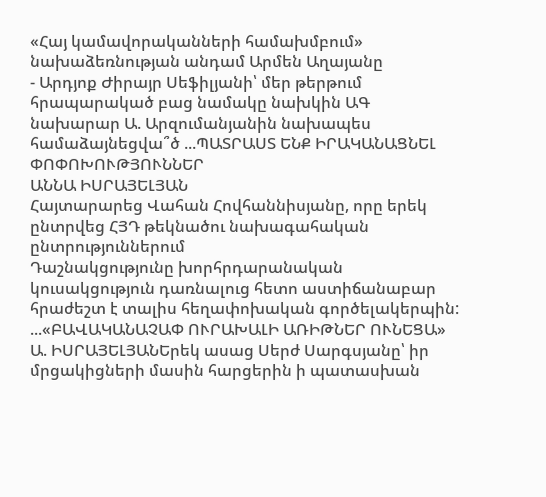«Հայ կամավորականների համախմբում» նախաձեռնության անդամ Արմեն Աղայանը
- Արդյոք Ժիրայր Սեֆիլյանի՝ մեր թերթում հրապարակած բաց նամակը նախկին ԱԳ նախարար Ա. Արզումանյանին նախապես համաձայնեցվա՞ծ ...ՊԱՏՐԱՍՏ ԵՆՔ ԻՐԱԿԱՆԱՑՆԵԼ ՓՈՓՈԽՈՒԹՅՈՒՆՆԵՐ
ԱՆՆԱ ԻՍՐԱՅԵԼՅԱՆ
Հայտարարեց Վահան Հովհաննիսյանը, որը երեկ ընտրվեց ՀՅԴ թեկնածու նախագահական ընտրություններում
Դաշնակցությունը խորհրդարանական կուսակցություն դառնալուց հետո աստիճանաբար հրաժեշտ է տալիս հեղափոխական գործելակերպին: ...«ԲԱՎԱԿԱՆԱՉԱՓ ՈՒՐԱԽԱԼԻ ԱՌԻԹՆԵՐ ՈՒՆԵՑԱ»
Ա. ԻՍՐԱՅԵԼՅԱՆԵրեկ ասաց Սերժ Սարգսյանը՝ իր մրցակիցների մասին հարցերին ի պատասխան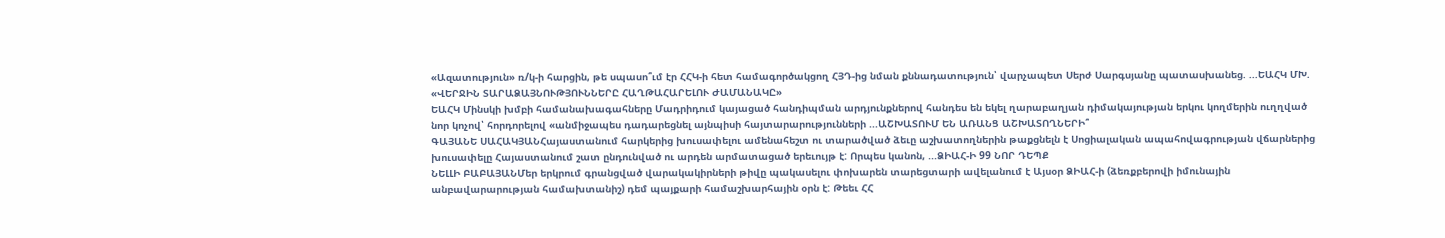«Ազատություն» ռ/կ-ի հարցին, թե սպասո՞ւմ էր ՀՀԿ-ի հետ համագործակցող ՀՅԴ-ից նման քննադատություն՝ վարչապետ Սերժ Սարգսյանը պատասխանեց. ...ԵԱՀԿ ՄԽ. «ՎԵՐՋԻՆ ՏԱՐԱՁԱՅՆՈՒԹՅՈՒՆՆԵՐԸ ՀԱՂԹԱՀԱՐԵԼՈՒ ԺԱՄԱՆԱԿԸ»
ԵԱՀԿ Մինսկի խմբի համանախագահները Մադրիդում կայացած հանդիպման արդյունքներով հանդես են եկել ղարաբաղյան դիմակայության երկու կողմերին ուղղված նոր կոչով՝ հորդորելով «անմիջապես դադարեցնել այնպիսի հայտարարությունների ...ԱՇԽԱՏՈՒՄ ԵՆ ԱՌԱՆՑ ԱՇԽԱՏՈՂՆԵՐԻ՞
ԳԱՅԱՆԵ ՍԱՀԱԿՅԱՆՀայաստանում հարկերից խուսափելու ամենահեշտ ու տարածված ձեւը աշխատողներին թաքցնելն է Սոցիալական ապահովագրության վճարներից խուսափելը Հայաստանում շատ ընդունված ու արդեն արմատացած երեւույթ է: Որպես կանոն, ...ՁԻԱՀ-Ի 99 ՆՈՐ ԴԵՊՔ
ՆԵԼԼԻ ԲԱԲԱՅԱՆՄեր երկրում գրանցված վարակակիրների թիվը պակասելու փոխարեն տարեցտարի ավելանում է Այսօր ՁԻԱՀ-ի (ձեռքբերովի իմունային անբավարարության համախտանիշ) դեմ պայքարի համաշխարհային օրն է: Թեեւ ՀՀ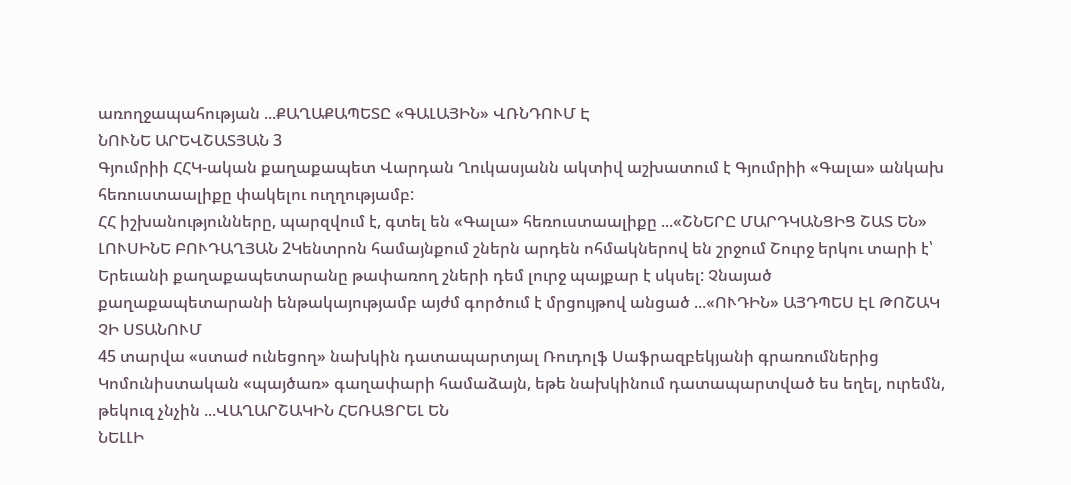առողջապահության ...ՔԱՂԱՔԱՊԵՏԸ «ԳԱԼԱՅԻՆ» ՎՌՆԴՈՒՄ Է
ՆՈՒՆԵ ԱՐԵՎՇԱՏՅԱՆ 3
Գյումրիի ՀՀԿ-ական քաղաքապետ Վարդան Ղուկասյանն ակտիվ աշխատում է Գյումրիի «Գալա» անկախ հեռուստաալիքը փակելու ուղղությամբ:
ՀՀ իշխանությունները, պարզվում է, գտել են «Գալա» հեռուստաալիքը ...«ՇՆԵՐԸ ՄԱՐԴԿԱՆՑԻՑ ՇԱՏ ԵՆ»
ԼՈՒՍԻՆԵ ԲՈՒԴԱՂՅԱՆ 2Կենտրոն համայնքում շներն արդեն ոհմակներով են շրջում Շուրջ երկու տարի է՝ Երեւանի քաղաքապետարանը թափառող շների դեմ լուրջ պայքար է սկսել: Չնայած քաղաքապետարանի ենթակայությամբ այժմ գործում է մրցույթով անցած ...«ՈՒԴԻՆ» ԱՅԴՊԵՍ ԷԼ ԹՈՇԱԿ ՉԻ ՍՏԱՆՈՒՄ
45 տարվա «ստաժ ունեցող» նախկին դատապարտյալ Ռուդոլֆ Սաֆրազբեկյանի գրառումներից
Կոմունիստական «պայծառ» գաղափարի համաձայն, եթե նախկինում դատապարտված ես եղել, ուրեմն, թեկուզ չնչին ...ՎԱՂԱՐՇԱԿԻՆ ՀԵՌԱՑՐԵԼ ԵՆ
ՆԵԼԼԻ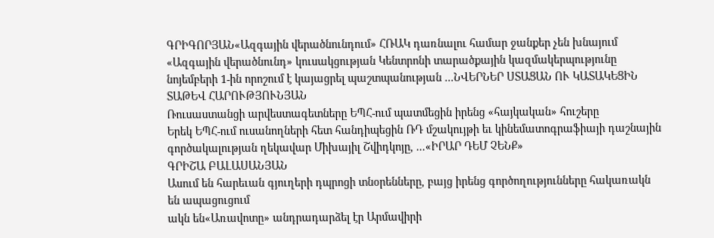ԳՐԻԳՈՐՅԱՆ«Ազգային վերածնունդում» ՀՌԱԿ դառնալու համար ջանքեր չեն խնայում «Ազգային վերածնունդ» կուսակցության Կենտրոնի տարածքային կազմակերպությունը նոյեմբերի 1-ին որոշում է կայացրել պաշտպանության ...ՆՎԵՐՆԵՐ ՍՏԱՑԱՆ ՈՒ ԿԱՏԱԿԵՑԻՆ
ՏԱԹԵՎ ՀԱՐՈՒԹՅՈՒՆՅԱՆ
Ռուսաստանցի արվեստագետները ԵՊՀ-ում պատմեցին իրենց «հայկական» հուշերը
Երեկ ԵՊՀ-ում ուսանողների հետ հանդիպեցին ՌԴ մշակույթի եւ կինեմատոգրաֆիայի դաշնային գործակալության ղեկավար Միխայիլ Շվիդկոյը, ...«ԻՐԱՐ ԴԵՄ ՉԵՆՔ»
ԳՐԻՇԱ ԲԱԼԱՍԱՆՅԱՆ
Ասում են հարեւան գյուղերի դպրոցի տնօրենները, բայց իրենց գործողությունները հակառակն են ապացուցում
ակն են«Առավոտը» անդրադարձել էր Արմավիրի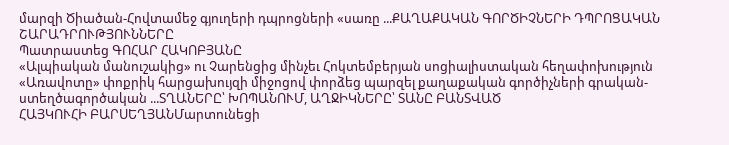մարզի Ծիածան-Հովտամեջ գյուղերի դպրոցների «սառը ...ՔԱՂԱՔԱԿԱՆ ԳՈՐԾԻՉՆԵՐԻ ԴՊՐՈՑԱԿԱՆ ՇԱՐԱԴՐՈՒԹՅՈՒՆՆԵՐԸ
Պատրաստեց ԳՈՀԱՐ ՀԱԿՈԲՅԱՆԸ
«Ալպիական մանուշակից» ու Չարենցից մինչեւ Հոկտեմբերյան սոցիալիստական հեղափոխություն
«Առավոտը» փոքրիկ հարցախույզի միջոցով փորձեց պարզել քաղաքական գործիչների գրական-ստեղծագործական ...ՏՂԱՆԵՐԸ՝ ԽՈՊԱՆՈՒՄ, ԱՂՋԻԿՆԵՐԸ՝ ՏԱՆԸ ԲԱՆՏՎԱԾ
ՀԱՅԿՈՒՀԻ ԲԱՐՍԵՂՅԱՆՄարտունեցի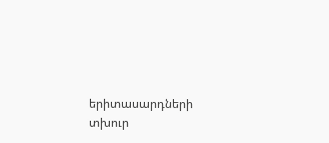երիտասարդների տխուր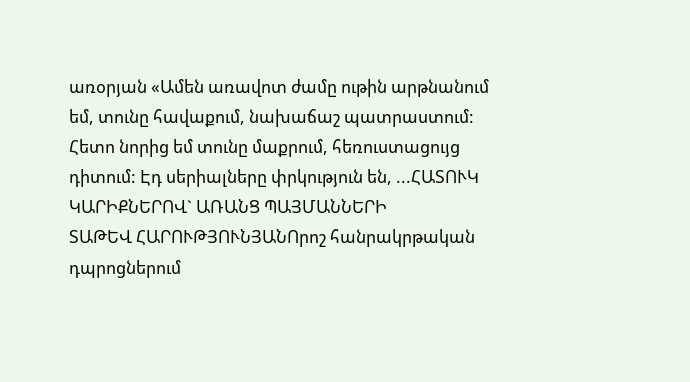առօրյան «Ամեն առավոտ ժամը ութին արթնանում եմ, տունը հավաքում, նախաճաշ պատրաստում: Հետո նորից եմ տունը մաքրում, հեռուստացույց դիտում: Էդ սերիալները փրկություն են, ...ՀԱՏՈՒԿ ԿԱՐԻՔՆԵՐՈՎ` ԱՌԱՆՑ ՊԱՅՄԱՆՆԵՐԻ
ՏԱԹԵՎ ՀԱՐՈՒԹՅՈՒՆՅԱՆՈրոշ հանրակրթական դպրոցներում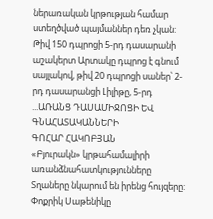ներառական կրթության համար ստեղծված պայմաններ դեռ չկան: Թիվ 150 դպրոցի 5-րդ դասարանի աշակերտ Արտակը դպրոց է գնում սայլակով, թիվ 20 դպրոցի սաներ՝ 2-րդ դասարանցի Լիլիթը, 5-րդ ...ԱՌԱՆՑ ԴԱՍԱՄԻՋՈՑԻ ԵՎ ԳՆԱՀԱՏԱԿԱՆՆԵՐԻ
ԳՈՀԱՐ ՀԱԿՈԲՅԱՆ
«Բյուրակն» կրթահամալիրի առանձնահատկությունները
Տղաները նկարում են իրենց հույզերը:
Փոքրիկ Սաթենիկը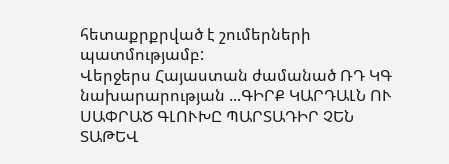հետաքրքրված է շումերների պատմությամբ:
Վերջերս Հայաստան ժամանած ՌԴ ԿԳ նախարարության ...ԳԻՐՔ ԿԱՐԴԱԼՆ ՈՒ ՍԱՓՐԱԾ ԳԼՈՒԽԸ ՊԱՐՏԱԴԻՐ ՉԵՆ
ՏԱԹԵՎ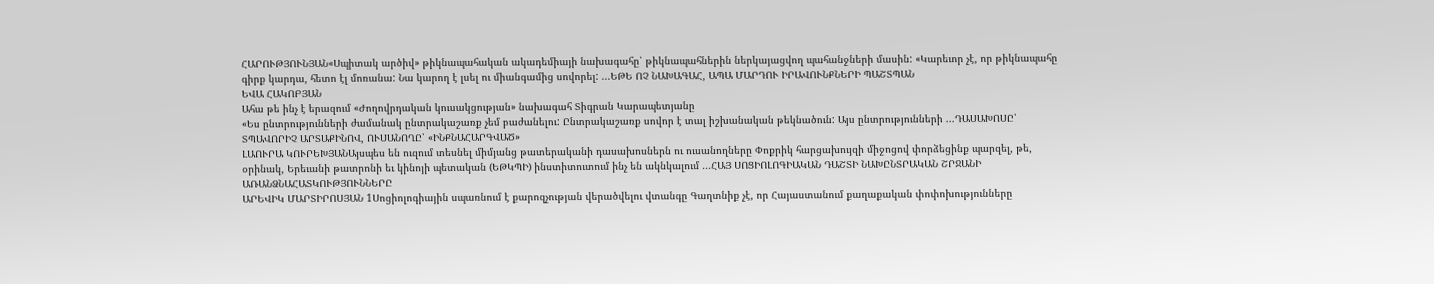ՀԱՐՈՒԹՅՈՒՆՅԱՆ«Սպիտակ արծիվ» թիկնապահական ակադեմիայի նախագահը՝ թիկնապահներին ներկայացվող պահանջների մասին: «Կարեւոր չէ, որ թիկնապահը գիրք կարդա, հետո էլ մոռանա: Նա կարող է լսել ու միանգամից սովորել: ...ԵԹԵ ՈՉ ՆԱԽԱԳԱՀ, ԱՊԱ ՄԱՐԴՈՒ ԻՐԱՎՈՒՆՔՆԵՐԻ ՊԱՇՏՊԱՆ
ԵՎԱ ՀԱԿՈԲՅԱՆ
Ահա թե ինչ է երազում «Ժողովրդական կուսակցության» նախագահ Տիգրան Կարապետյանը
«Ես ընտրությունների ժամանակ ընտրակաշառք չեմ բաժանելու: Ընտրակաշառք սովոր է տալ իշխանական թեկնածուն: Այս ընտրությունների ...ԴԱՍԱԽՈՍԸ՝ ՏՊԱՎՈՐԻՉ ԱՐՏԱՔԻՆՈՎ, ՈՒՍԱՆՈՂԸ՝ «ԻՆՔՆԱՀԱՐԳՎԱԾ»
ԼԱՈՒՐԱ ԿՈՒՐԵԽՅԱՆԱյսպես են ուզում տեսնել միմյանց թատերականի դասախոսներն ու ուսանողները Փոքրիկ հարցախույզի միջոցով փորձեցինք պարզել, թե, օրինակ, Երեւանի թատրոնի եւ կինոյի պետական (ԵԹԿՊԻ) ինստիտուտում ինչ են ակնկալում ...ՀԱՅ ՍՈՑԻՈԼՈԳԻԱԿԱՆ ԴԱՇՏԻ ՆԱԽԸՆՏՐԱԿԱՆ ՇՐՋԱՆԻ ԱՌԱՆՁՆԱՀԱՏԿՈՒԹՅՈՒՆՆԵՐԸ
ԱՐԵՎԻԿ ՄԱՐՏԻՐՈՍՅԱՆ 1Սոցիոլոգիային սպառնում է քարոզչության վերածվելու վտանգը Գաղտնիք չէ, որ Հայաստանում քաղաքական փոփոխությունները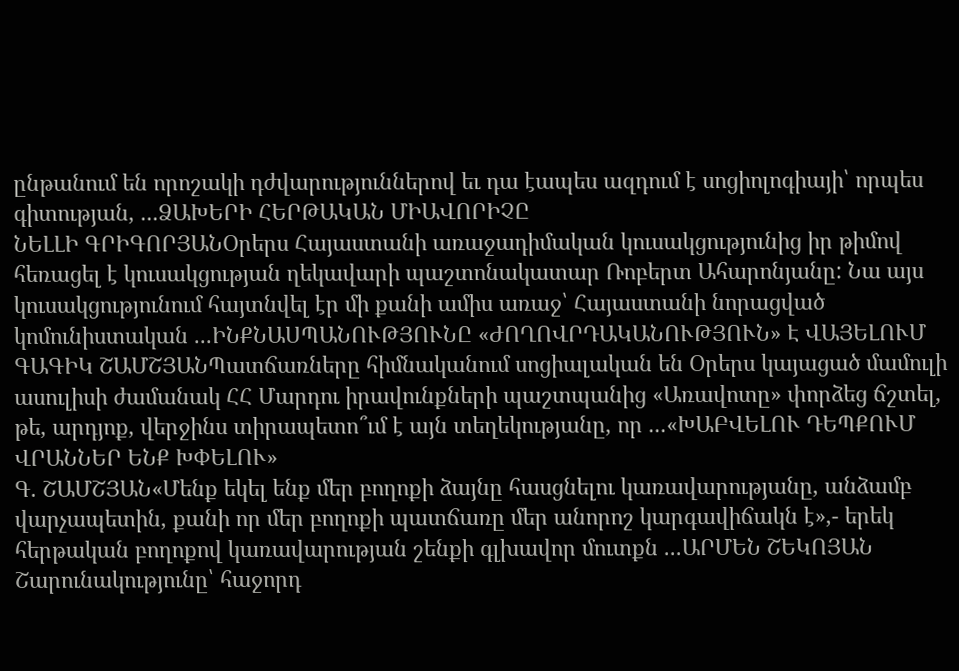ընթանում են որոշակի դժվարություններով եւ դա էապես ազդում է սոցիոլոգիայի՝ որպես գիտության, ...ՁԱԽԵՐԻ ՀԵՐԹԱԿԱՆ ՄԻԱՎՈՐԻՉԸ
ՆԵԼԼԻ ԳՐԻԳՈՐՅԱՆՕրերս Հայաստանի առաջադիմական կուսակցությունից իր թիմով հեռացել է կուսակցության ղեկավարի պաշտոնակատար Ռոբերտ Ահարոնյանը: Նա այս կուսակցությունում հայտնվել էր մի քանի ամիս առաջ՝ Հայաստանի նորացված կոմունիստական ...ԻՆՔՆԱՍՊԱՆՈՒԹՅՈՒՆԸ «ԺՈՂՈՎՐԴԱԿԱՆՈՒԹՅՈՒՆ» Է ՎԱՅԵԼՈՒՄ
ԳԱԳԻԿ ՇԱՄՇՅԱՆՊատճառները հիմնականում սոցիալական են Օրերս կայացած մամուլի ասուլիսի ժամանակ ՀՀ Մարդու իրավունքների պաշտպանից «Առավոտը» փորձեց ճշտել, թե, արդյոք, վերջինս տիրապետո՞ւմ է այն տեղեկությանը, որ ...«ԽԱԲՎԵԼՈՒ ԴԵՊՔՈՒՄ ՎՐԱՆՆԵՐ ԵՆՔ ԽՓԵԼՈՒ»
Գ. ՇԱՄՇՅԱՆ«Մենք եկել ենք մեր բողոքի ձայնը հասցնելու կառավարությանը, անձամբ վարչապետին, քանի որ մեր բողոքի պատճառը մեր անորոշ կարգավիճակն է»,- երեկ հերթական բողոքով կառավարության շենքի գլխավոր մուտքն ...ԱՐՄԵՆ ՇԵԿՈՅԱՆ
Շարունակությունը՝ հաջորդ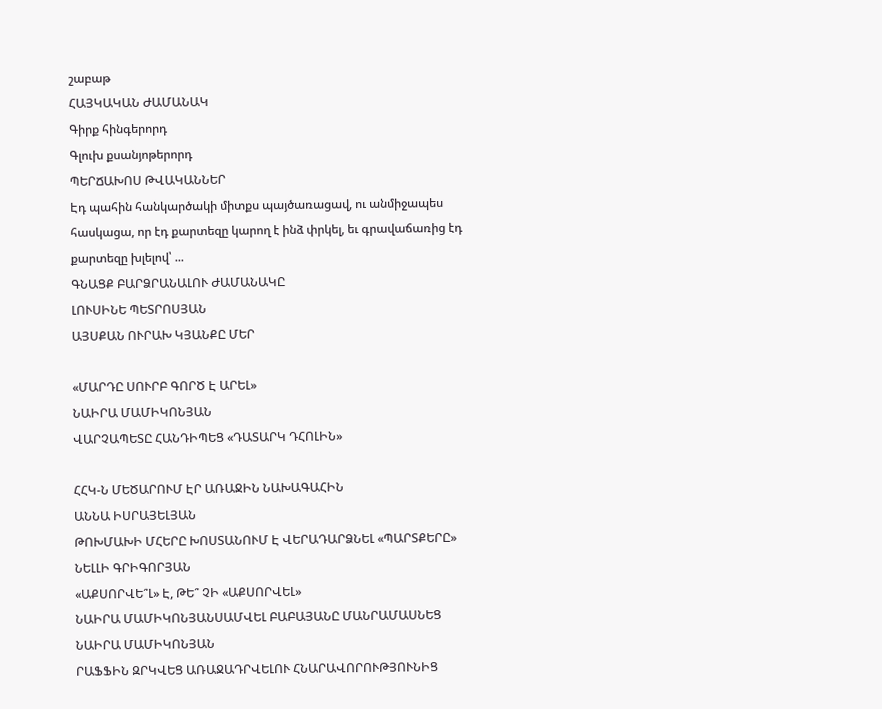շաբաթ
ՀԱՅԿԱԿԱՆ ԺԱՄԱՆԱԿ
Գիրք հինգերորդ
Գլուխ քսանյոթերորդ
ՊԵՐՃԱԽՈՍ ԹՎԱԿԱՆՆԵՐ
Էդ պահին հանկարծակի միտքս պայծառացավ, ու անմիջապես հասկացա, որ էդ քարտեզը կարող է ինձ փրկել, եւ գրավաճառից էդ քարտեզը խլելով՝ ...
ԳՆԱՑՔ ԲԱՐՁՐԱՆԱԼՈՒ ԺԱՄԱՆԱԿԸ
ԼՈՒՍԻՆԵ ՊԵՏՐՈՍՅԱՆ
ԱՅՍՔԱՆ ՈՒՐԱԽ ԿՅԱՆՔԸ ՄԵՐ

«ՄԱՐԴԸ ՍՈՒՐԲ ԳՈՐԾ Է ԱՐԵԼ»
ՆԱԻՐԱ ՄԱՄԻԿՈՆՅԱՆ
ՎԱՐՉԱՊԵՏԸ ՀԱՆԴԻՊԵՑ «ԴԱՏԱՐԿ ԴՀՈԼԻՆ»

ՀՀԿ-Ն ՄԵԾԱՐՈՒՄ ԷՐ ԱՌԱՋԻՆ ՆԱԽԱԳԱՀԻՆ
ԱՆՆԱ ԻՍՐԱՅԵԼՅԱՆ
ԹՈԽՄԱԽԻ ՄՀԵՐԸ ԽՈՍՏԱՆՈՒՄ Է ՎԵՐԱԴԱՐՁՆԵԼ «ՊԱՐՏՔԵՐԸ»
ՆԵԼԼԻ ԳՐԻԳՈՐՅԱՆ
«ԱՔՍՈՐՎԵ՞Լ» Է, ԹԵ՞ ՉԻ «ԱՔՍՈՐՎԵԼ»
ՆԱԻՐԱ ՄԱՄԻԿՈՆՅԱՆՍԱՄՎԵԼ ԲԱԲԱՅԱՆԸ ՄԱՆՐԱՄԱՍՆԵՑ
ՆԱԻՐԱ ՄԱՄԻԿՈՆՅԱՆ
ՐԱՖՖԻՆ ԶՐԿՎԵՑ ԱՌԱՋԱԴՐՎԵԼՈՒ ՀՆԱՐԱՎՈՐՈՒԹՅՈՒՆԻՑ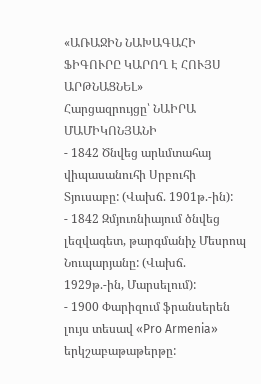«ԱՌԱՋԻՆ ՆԱԽԱԳԱՀԻ ՖԻԳՈՒՐԸ ԿԱՐՈՂ Է ՀՈՒՅՍ ԱՐԹՆԱՑՆԵԼ»
Հարցազրույցը՝ ՆԱԻՐԱ ՄԱՄԻԿՈՆՅԱՆԻ
- 1842 Ծնվեց արևմտահայ վիպասանուհի Սրբուհի Տյուսաբը: (Վախճ. 1901թ.-ին):
- 1842 Զմյուռնիայում ծնվեց լեզվագետ, թարգմանիչ Մեսրոպ Նուպարյանը: (Վախճ. 1929թ.-ին, Մարսելում):
- 1900 Փարիզում ֆրանսերեն լույս տեսավ «Pro Armenia» երկշաբաթաթերթը: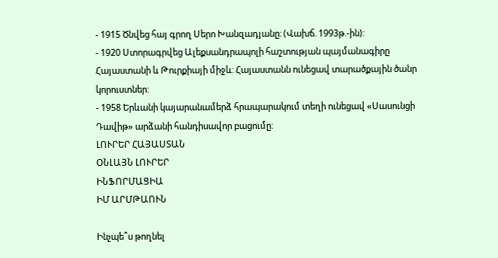- 1915 Ծնվեց հայ գրող Սերո Խանզադյանը: (Վախճ. 1993թ.-ին):
- 1920 Ստորագրվեց Ալեքսանդրապոլի հաշտության պայմանագիրը Հայաստանի և Թուրքիայի միջև: Հայաստանն ունեցավ տարածքային ծանր կորուստներ:
- 1958 Երևանի կայարանամերձ հրապարակում տեղի ունեցավ «Սասունցի Դավիթ» արձանի հանդիսավոր բացումը:
ԼՈՒՐԵՐ ՀԱՅԱՍՏԱՆ
ՕՆԼԱՅՆ ԼՈՒՐԵՐ
ԻՆՖՈՐՄԱՑԻԱ
ԻՄ ԱՐՄԹԱՈՒՆ

Ինչպե՞ս թողնել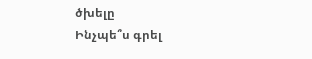ծխելը
Ինչպե՞ս գրել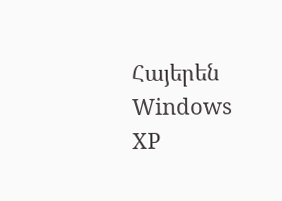Հայերեն Windows XP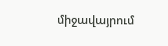միջավայրում